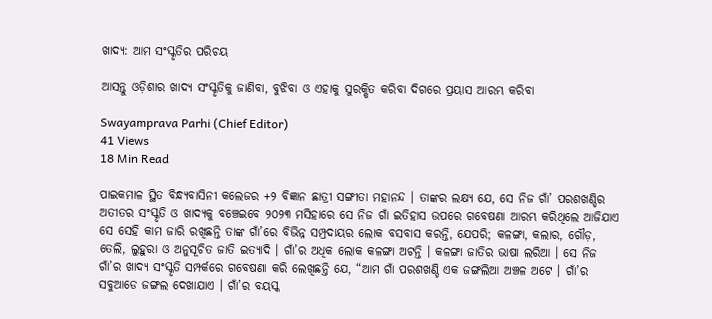ଖାଦ୍ୟ: ଆମ ସଂସ୍କୃତିର ପରିଚୟ

ଆସନ୍ତୁ ଓଡ଼ିଶାର ଖାଦ୍ୟ ସଂସ୍କୃତିକୁ ଜାଣିବା, ବୁଝିବା ଓ ଏହାକୁ ସୁରକ୍ଷିତ କରିବା ଦିଗରେ ପ୍ରୟାସ ଆରମ୍ଭ କରିବା

Swayamprava Parhi (Chief Editor)
41 Views
18 Min Read

ପାଇକମାଳ ସ୍ଥିତ ବିନ୍ଧ୍ୟବାସିନୀ କଲେଜର +୨ ବିଜ୍ଞାନ ଛାତ୍ରୀ ସଙ୍ଗୀତା ମହାନନ୍ଦ । ତାଙ୍କର ଲକ୍ଷ୍ୟ ଯେ, ସେ ନିଜ ଗାଁ’ ପରଶଖଣ୍ଡିର ଅତୀତର ସଂସ୍କୃତି ଓ ଖାଦ୍ୟକୁ ବଞ୍ଚେଇବେ ୨୦୨୩ ମସିହାରେ ସେ ନିଜ ଗାଁ ଇତିହାସ ଉପରେ ଗବେଷଣା ଆରମ୍ଭ କରିଥିଲେ ଆଜିଯାଏ ସେ ସେହି କାମ ଜାରି ରଖିଛନ୍ତି ତାଙ୍କ ଗାଁ’ରେ ବିଭିନ୍ନ ସମ୍ପ୍ରଦାୟର ଲୋକ ବସବାସ କରନ୍ତି, ଯେପରି; କଳଙ୍ଗା, କଲାର, ଗୌଡ଼, ତେଲି, ଲୁହୁରା ଓ ଅନୁସୂଚିତ ଜାତି ଇତ୍ୟାଦି । ଗାଁ’ର ଅଧିକ ଲୋକ କଳଙ୍ଗା ଅଟନ୍ତି । କଳଙ୍ଗା ଜାତିର ଭାଷା ଲରିଆ । ସେ ନିଜ ଗାଁ’ର ଖାଦ୍ୟ ସଂସ୍କୃତି ସମ୍ପର୍କରେ ଗବେଷଣା କରି ଲେଖିଛନ୍ତି ଯେ, “ଆମ ଗାଁ ପରଶଖଣ୍ଡି ଏକ ଜଙ୍ଗଲିଆ ଅଞ୍ଚଳ ଅଟେ । ଗାଁ’ର ସବୁଆଡେ ଜଙ୍ଗଲ ଦେଖାଯାଏ । ଗାଁ’ର ବୟସ୍କ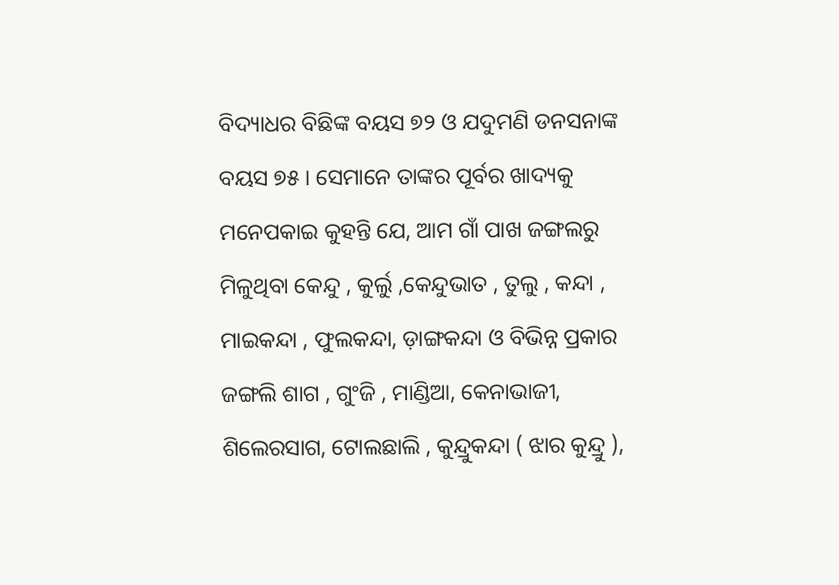ବିଦ୍ୟାଧର ବିଛିଙ୍କ ବୟସ ୭୨ ଓ ଯଦୁମଣି ଡନସନାଙ୍କ ବୟସ ୭୫ । ସେମାନେ ତାଙ୍କର ପୂର୍ବର ଖାଦ୍ୟକୁ ମନେପକାଇ କୁହନ୍ତି ଯେ, ଆମ ଗାଁ ପାଖ ଜଙ୍ଗଲରୁ ମିଳୁଥିବା କେନ୍ଦୁ , କୁର୍ଲୁ ,କେନ୍ଦୁଭାତ , ତୁଲୁ , କନ୍ଦା , ମାଇକନ୍ଦା , ଫୁଲକନ୍ଦା, ଡ଼ାଙ୍ଗକନ୍ଦା ଓ ବିଭିନ୍ନ ପ୍ରକାର ଜଙ୍ଗଲି ଶାଗ , ଗୁଂଜି , ମାଣ୍ଡିଆ, କେନାଭାଜୀ, ଶିଲେରସାଗ, ଟୋଲଛାଲି , କୁନ୍ଦ୍ରୁକନ୍ଦା ( ଝାର କୁନ୍ଦ୍ରୁ ),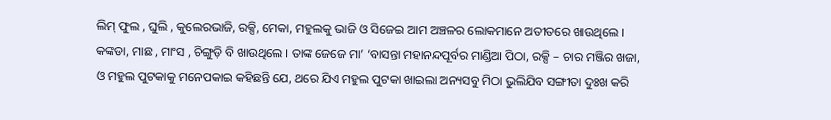ଲିମ୍ ଫୁଲ , ଘୁଲି , କୁଲେରଭାଜି, ରକ୍ସି, ମେକା, ମହୁଲକୁ ଭାଜି ଓ ସିଜେଇ ଆମ ଅଞ୍ଚଳର ଲୋକମାନେ ଅତୀତରେ ଖାଉଥିଲେ । କଙ୍କଡା, ମାଛ , ମାଂସ , ଚିଙ୍ଗୁଡ଼ି ବି ଖାଉଥିଲେ । ତାଙ୍କ ଜେଜେ ମା’ ‘ବାସନ୍ତା ମହାନନ୍ଦପୂର୍ବର ମାଣ୍ଡିଆ ପିଠା, ରକ୍ସି – ଚାର ମଞ୍ଜିର ଖଜା, ଓ ମହୁଲ ପୁଟକାକୁ ମନେପକାଇ କହିଛନ୍ତି ଯେ, ଥରେ ଯିଏ ମହୁଲ ପୁଟକା ଖାଇଲା ଅନ୍ୟସବୁ ମିଠା ଭୁଲିଯିବ ସଙ୍ଗୀତା ଦୁଃଖ କରି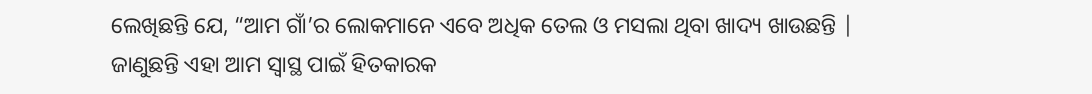ଲେଖିଛନ୍ତି ଯେ, “ଆମ ଗାଁ’ର ଲୋକମାନେ ଏବେ ଅଧିକ ତେଲ ଓ ମସଲା ଥିବା ଖାଦ୍ୟ ଖାଉଛନ୍ତି | ଜାଣୁଛନ୍ତି ଏହା ଆମ ସ୍ଵାସ୍ଥ ପାଇଁ ହିତକାରକ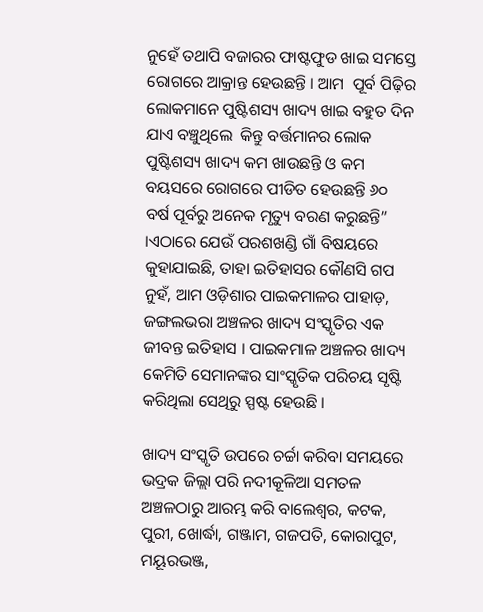ନୁହେଁ ତଥାପି ବଜାରର ଫାଷ୍ଟଫୁଡ ଖାଇ ସମସ୍ତେ ରୋଗରେ ଆକ୍ରାନ୍ତ ହେଉଛନ୍ତି । ଆମ  ପୂର୍ବ ପିଢ଼ିର ଲୋକମାନେ ପୁଷ୍ଟିଶସ୍ୟ ଖାଦ୍ୟ ଖାଇ ବହୁତ ଦିନ ଯାଏ ବଞ୍ଚୁଥିଲେ  କିନ୍ତୁ ବର୍ତ୍ତମାନର ଲୋକ ପୁଷ୍ଟିଶସ୍ୟ ଖାଦ୍ୟ କମ ଖାଉଛନ୍ତି ଓ କମ ବୟସରେ ରୋଗରେ ପୀଡିତ ହେଉଛନ୍ତି ୬୦ ବର୍ଷ ପୂର୍ବରୁ ଅନେକ ମୃତ୍ୟୁ ବରଣ କରୁଛନ୍ତି” ।ଏଠାରେ ଯେଉଁ ପରଶଖଣ୍ଡି ଗାଁ ବିଷୟରେ କୁହାଯାଇଛି, ତାହା ଇତିହାସର କୌଣସି ଗପ ନୁହଁ, ଆମ ଓଡ଼ିଶାର ପାଇକମାଳର ପାହାଡ଼, ଜଙ୍ଗଲଭରା ଅଞ୍ଚଳର ଖାଦ୍ୟ ସଂସ୍କୃତିର ଏକ ଜୀବନ୍ତ ଇତିହାସ । ପାଇକମାଳ ଅଞ୍ଚଳର ଖାଦ୍ୟ କେମିତି ସେମାନଙ୍କର ସାଂସ୍କୃତିକ ପରିଚୟ ସୃଷ୍ଟି କରିଥିଲା ସେଥିରୁ ସ୍ପଷ୍ଟ ହେଉଛି ।

ଖାଦ୍ୟ ସଂସ୍କୃତି ଉପରେ ଚର୍ଚ୍ଚା କରିବା ସମୟରେ ଭଦ୍ରକ ଜିଲ୍ଲା ପରି ନଦୀକୂଳିଆ ସମତଳ ଅଞ୍ଚଳଠାରୁ ଆରମ୍ଭ କରି ବାଲେଶ୍ଵର, କଟକ, ପୁରୀ, ଖୋର୍ଦ୍ଧା, ଗଞ୍ଜାମ, ଗଜପତି, କୋରାପୁଟ, ମୟୂରଭଞ୍ଜ,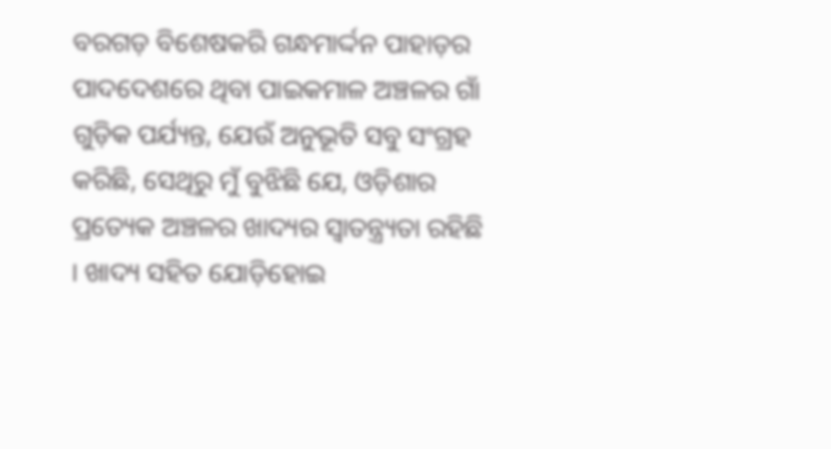ବରଗଡ଼ ବିଶେଷକରି ଗନ୍ଧମାର୍ଦ୍ଦନ ପାହାଡ଼ର ପାଦଦେଶରେ ଥିବା ପାଇକମାଳ ଅଞ୍ଚଳର ଗାଁ ଗୁଡ଼ିକ ପର୍ଯ୍ୟନ୍ତ, ଯେଉଁ ଅନୁଭୂତି ସବୁ ସଂଗ୍ରହ କରିଛି, ସେଥିରୁ ମୁଁ ବୁଝିଛି ଯେ, ଓଡ଼ିଶାର ପ୍ରତ୍ୟେକ ଅଞ୍ଚଳର ଖାଦ୍ୟର ସ୍ଵାତନ୍ତ୍ର୍ୟତା ରହିଛି । ଖାଦ୍ୟ ସହିତ ଯୋଡ଼ିହୋଇ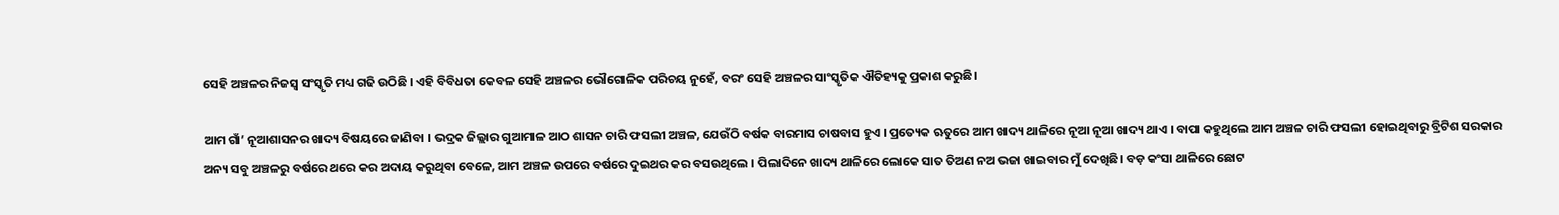ସେହି ଅଞ୍ଚଳର ନିଜସ୍ୱ ସଂସ୍କୃତି ମଧ୍ୟ ଗଢି ଉଠିଛି । ଏହି ବିବିଧତା କେବଳ ସେହି ଅଞ୍ଚଳର ଭୌଗୋଳିକ ପରିଚୟ ନୁହେଁ, ବରଂ ସେହି ଅଞ୍ଚଳର ସାଂସ୍କୃତିକ ଐତିହ୍ୟକୁ ପ୍ରକାଶ କରୁଛି।

ଆମ ଗାଁ’ ନୂଆଶାସନର ଖାଦ୍ୟ ବିଷୟରେ ଜାଣିବା । ଭଦ୍ରକ ଜିଲ୍ଲାର ଗୁଆମାଳ ଆଠ ଶାସନ ଚାରି ଫସଲୀ ଅଞ୍ଚଳ, ଯେଉଁଠି ବର୍ଷକ ବାରମାସ ଚାଷବାସ ହୁଏ । ପ୍ରତ୍ୟେକ ଋତୁରେ ଆମ ଖାଦ୍ୟ ଥାଳିରେ ନୂଆ ନୂଆ ଖାଦ୍ୟ ଥାଏ । ବାପା କହୁଥିଲେ ଆମ ଅଞ୍ଚଳ ଚାରି ଫସଲୀ ହୋଇଥିବାରୁ ବ୍ରିଟିଶ ସରକାର ଅନ୍ୟ ସବୁ ଅଞ୍ଚଳରୁ ବର୍ଷରେ ଥରେ କର ଅଦାୟ କରୁଥିବା ବେଳେ, ଆମ ଅଞ୍ଚଳ ଉପରେ ବର୍ଷରେ ଦୁଇଥର କର ବସଉଥିଲେ । ପିଲାଦିନେ ଖାଦ୍ୟ ଥାଳିରେ ଲୋକେ ସାତ ତିଅଣ ନଅ ଭଜା ଖାଇବାର ମୁଁ ଦେଖିଛି। ବଡ଼ କଂସା ଥାଳିରେ ଛୋଟ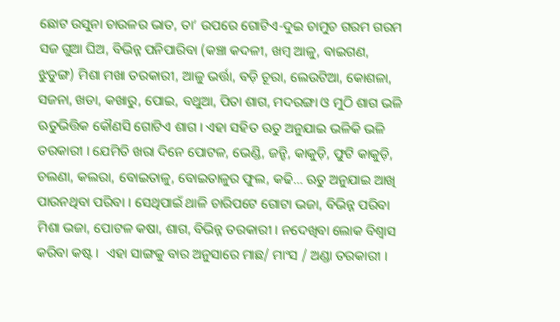ଛୋଟ ଉସୁନା ଚାଉଳର ଭାତ, ତା’ ଉପରେ ଗୋଟିଏ-ଦୁଇ ଚାମୁଚ ଗରମ ଗରମ ସଜ ଗୁଆ ଘିଅ, ବିଭିନ୍ନ ପନିପାରିବା (କଞ୍ଚା କଦଳୀ, ଖମ୍ବ ଆଳୁ, ବାଇଗଣ, ଝୁଡୁଙ୍ଗ) ମିଶା ମଖା ତରକାରୀ, ଆଳୁ ଭର୍ତ୍ତା, ବଡ଼ି ଚୂରା, ଲେଉଟିଆ, କୋଶଳା, ସଜନା, ଖଡା, କଖାରୁ, ପୋଇ, ବଥୁଆ, ପିତା ଶାଗ, ମଦରଙ୍ଗା ଓ ମୁଠି ଶାଗ ଭଳି ଋତୁଭିତ୍ତିକ କୌଣସି ଗୋଟିଏ ଶାଗ । ଏହା ସହିତ ଋତୁ ଅନୁଯାଇ ଭଳିକି ଭଳି ତରକାରୀ । ଯେମିତି ଖରା ଦିନେ ପୋଟଳ, ଭେଣ୍ଡି, ଜନ୍ହି, କାକୁଡ଼ି, ଫୁଟି କାକୁଡ଼ି, ଚଲଣା, କଲରା, ବୋଇତାଳୁ, ବୋଇତାଳୁର ଫୁଲ, କଢି… ଋତୁ ଅନୁଯାଇ ଆଖି ପାଉନଥିବା ପରିବା । ସେଥିପାଇଁ ଥାଳି ଚାରିପଟେ ଗୋଟା ଭଜା, ବିଭିନ୍ନ ପରିବା ମିଶା ଭଜା, ପୋଟଳ କଷା, ଶାଗ, ବିଭିନ୍ନ ତରକାରୀ । ନଦେଖିବା ଲୋକ ବିଶ୍ଵାସ କରିବା କଷ୍ଟ ।  ଏହା ସାଙ୍ଗକୁ ବାର ଅନୁସାରେ ମାଛ/ ମାଂସ / ଅଣ୍ଡା ତରକାରୀ ।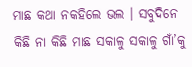ମାଛ କଥା ନକହିଲେ ଭଲ । ସବୁଦିନେ କିଛି ନା କିଛି ମାଛ ସକାଳୁ ସକାଳୁ ଗାଁ’କୁ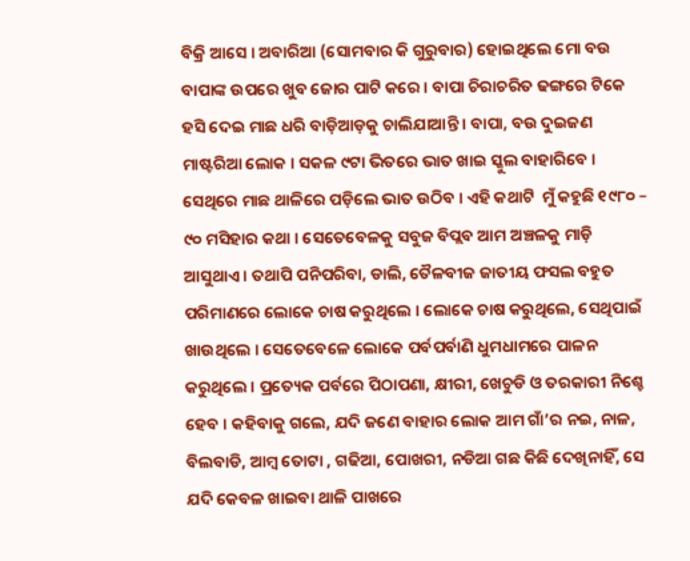ବିକ୍ରି ଆସେ । ଅବାରିଆ (ସୋମବାର କି ଗୁରୁବାର) ହୋଇଥିଲେ ମୋ ବଉ ବାପାଙ୍କ ଉପରେ ଖୁବ ଜୋର ପାଟି କରେ । ବାପା ଚିରାଚରିତ ଢଙ୍ଗରେ ଟିକେ ହସି ଦେଇ ମାଛ ଧରି ବାଡ଼ିଆଡ଼କୁ ଚାଲିଯାଆନ୍ତି । ବାପା, ବଉ ଦୁଇଜଣ ମାଷ୍ଟରିଆ ଲୋକ । ସକଳ ୯ଟା ଭିତରେ ଭାତ ଖାଇ ସ୍କୁଲ ବାହାରିବେ । ସେଥିରେ ମାଛ ଥାଳିରେ ପଡ଼ିଲେ ଭାତ ଉଠିବ । ଏହି କଥାଟି  ମୁଁ କହୁଛି ୧୯୮୦ – ୯୦ ମସିହାର କଥା । ସେତେବେଳକୁ ସବୁଜ ବିପ୍ଲବ ଆମ ଅଞ୍ଚଳକୁ ମାଡ଼ି ଆସୁଥାଏ । ତଥାପି ପନିପରିବା, ଡାଲି, ତୈଳବୀଜ ଜାତୀୟ ଫସଲ ବହୁତ ପରିମାଣରେ ଲୋକେ ଚାଷ କରୁଥିଲେ । ଲୋକେ ଚାଷ କରୁଥିଲେ, ସେଥିପାଇଁ ଖାଉଥିଲେ । ସେତେବେଳେ ଲୋକେ ପର୍ବପର୍ବାଣି ଧୁମଧାମରେ ପାଳନ କରୁଥିଲେ । ପ୍ରତ୍ୟେକ ପର୍ବରେ ପିଠାପଣା, କ୍ଷୀରୀ, ଖେଚୁଡି ଓ ତରକାରୀ ନିଶ୍ଚେ ହେବ । କହିବାକୁ ଗଲେ, ଯଦି ଜଣେ ବାହାର ଲୋକ ଆମ ଗାଁ’ର ନଇ, ନାଳ, ବିଲବାଡି, ଆମ୍ବ ତୋଟା , ଗଢିଆ, ପୋଖରୀ, ନଡିଆ ଗଛ କିଛି ଦେଖିନାହିଁ, ସେ ଯଦି କେବଳ ଖାଇବା ଥାଳି ପାଖରେ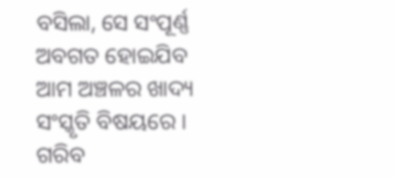ବସିଲା, ସେ ସଂପୂର୍ଣ୍ଣ ଅବଗତ ହୋଇଯିବ ଆମ ଅଞ୍ଚଳର ଖାଦ୍ୟ ସଂସ୍କୃତି ବିଷୟରେ । ଗରିବ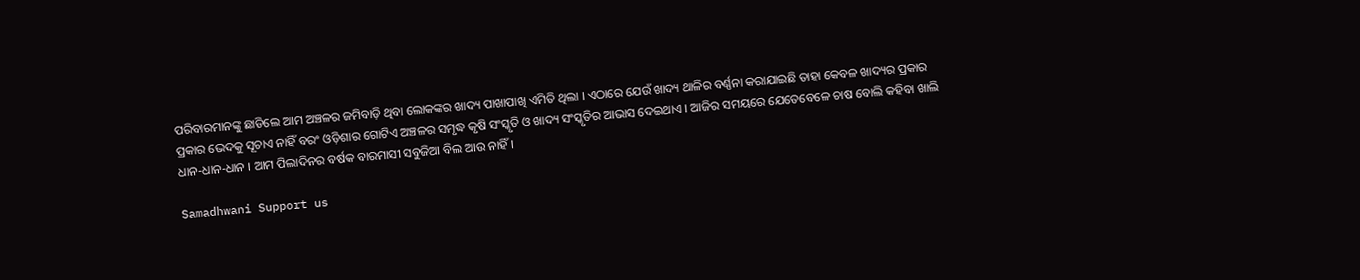ପରିବାରମାନଙ୍କୁ ଛାଡିଲେ ଆମ ଅଞ୍ଚଳର ଜମିବାଡ଼ି ଥିବା ଲୋକଙ୍କର ଖାଦ୍ୟ ପାଖାପାଖି ଏମିତି ଥିଲା । ଏଠାରେ ଯେଉଁ ଖାଦ୍ୟ ଥାଳିର ବର୍ଣ୍ଣନା କରାଯାଇଛି ତାହା କେବଳ ଖାଦ୍ୟର ପ୍ରକାର ପ୍ରକାର ଭେଦକୁ ସୂଚାଏ ନାହିଁ ବରଂ ଓଡ଼ିଶାର ଗୋଟିଏ ଅଞ୍ଚଳର ସମୃଦ୍ଧ କୃଷି ସଂସ୍କୃତି ଓ ଖାଦ୍ୟ ସଂସ୍କୃତିର ଆଭାସ ଦେଇଥାଏ । ଆଜିର ସମୟରେ ଯେତେବେଳେ ଚାଷ ବୋଲି କହିବା ଖାଲି ଧାନ-ଧାନ-ଧାନ । ଆମ ପିଲାଦିନର ବର୍ଷକ ବାରମାସୀ ସବୁଜିଆ ବିଲ ଆଉ ନାହିଁ।

Samadhwani Support us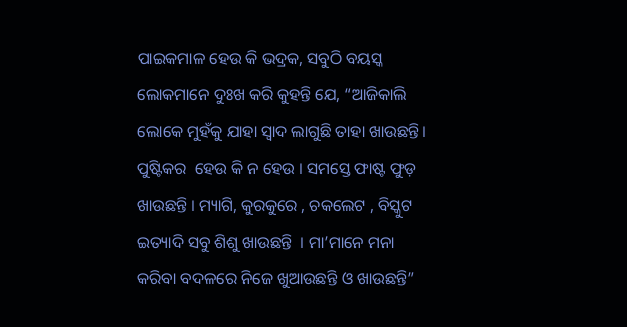ପାଇକମାଳ ହେଉ କି ଭଦ୍ରକ, ସବୁଠି ବୟସ୍କ ଲୋକମାନେ ଦୁଃଖ କରି କୁହନ୍ତି ଯେ, “ଆଜିକାଲି ଲୋକେ ମୁହଁକୁ ଯାହା ସ୍ୱାଦ ଲାଗୁଛି ତାହା ଖାଉଛନ୍ତି। ପୁଷ୍ଟିକର  ହେଉ କି ନ ହେଉ । ସମସ୍ତେ ଫାଷ୍ଟ ଫୁଡ଼ ଖାଉଛନ୍ତି । ମ୍ୟାଗି, କୁରକୁରେ , ଚକଲେଟ , ବିସ୍କୁଟ ଇତ୍ୟାଦି ସବୁ ଶିଶୁ ଖାଉଛନ୍ତି  । ମା’ମାନେ ମନା କରିବା ବଦଳରେ ନିଜେ ଖୁଆଉଛନ୍ତି ଓ ଖାଉଛନ୍ତି”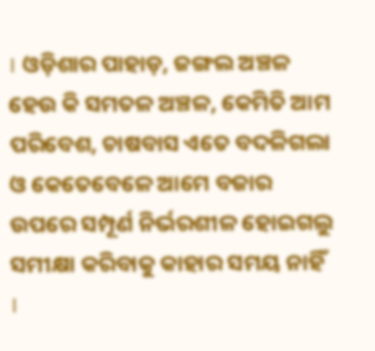। ଓଡ଼ିଶାର ପାହାଡ଼, ଜଙ୍ଗଲ ଅଞ୍ଚଳ ହେଉ କି ସମତଳ ଅଞ୍ଚଳ, କେମିତି ଆମ ପରିବେଶ, ଚାଷବାସ ଏତେ ବଦଳିଗଲା ଓ କେତେବେଳେ ଆମେ ବଜାର ଉପରେ ସମ୍ପୂର୍ଣ ନିର୍ଭରଶୀଳ ହୋଇଗଲୁ ସମୀକ୍ଷା କରିବାକୁ କାହାର ସମୟ ନାହିଁ ।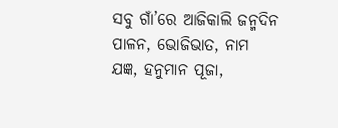ସବୁ ଗାଁ’ରେ ଆଜିକାଲି ଜନ୍ମଦିନ ପାଳନ, ଭୋଜିଭାତ, ନାମ ଯଜ୍ଞ, ହନୁମାନ ପୂଜା,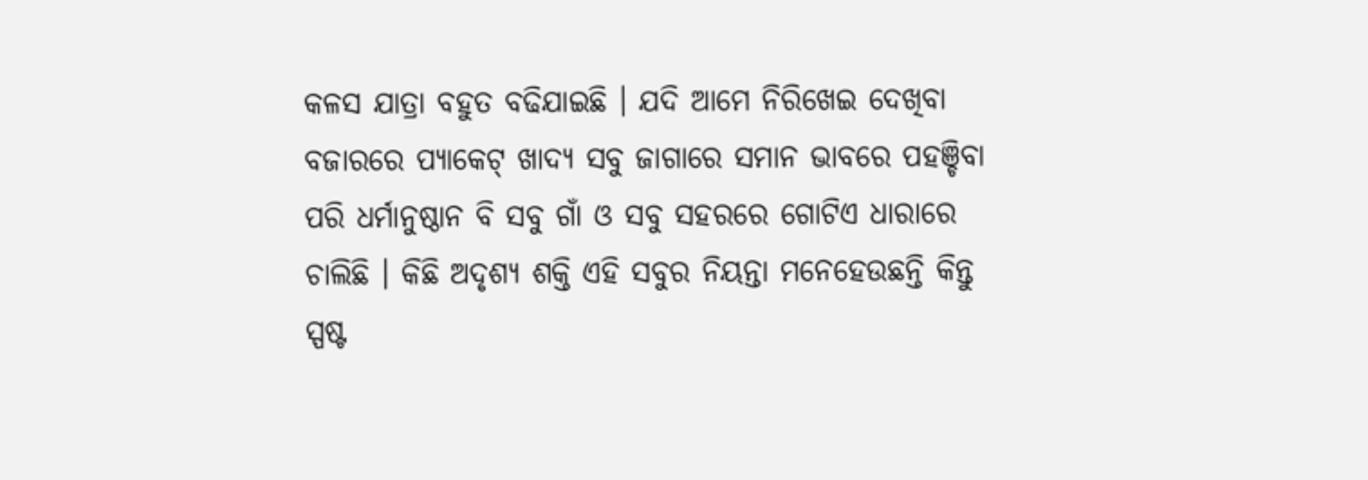କଳସ ଯାତ୍ରା ବହୁତ ବଢିଯାଇଛି । ଯଦି ଆମେ ନିରିଖେଇ ଦେଖିବା ବଜାରରେ ପ୍ୟାକେଟ୍ ଖାଦ୍ୟ ସବୁ ଜାଗାରେ ସମାନ ଭାବରେ ପହଞ୍ଚିବା ପରି ଧର୍ମାନୁଷ୍ଠାନ ବି ସବୁ ଗାଁ ଓ ସବୁ ସହରରେ ଗୋଟିଏ ଧାରାରେ ଚାଲିଛି । କିଛି ଅଦୃଶ୍ୟ ଶକ୍ତି ଏହି ସବୁର ନିୟନ୍ତା ମନେହେଉଛନ୍ତି କିନ୍ତୁ ସ୍ପଷ୍ଟ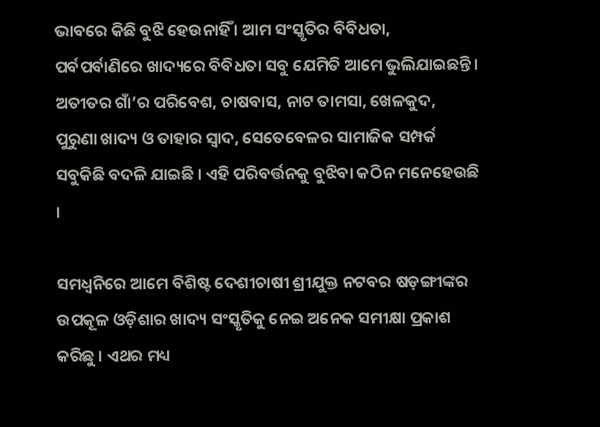ଭାବରେ କିଛି ବୁଝି ହେଉନାହିଁ । ଆମ ସଂସ୍କୃତିର ବିବିଧତା, ପର୍ବପର୍ବାଣିରେ ଖାଦ୍ୟରେ ବିବିଧତା ସବୁ ଯେମିତି ଆମେ ଭୁଲିଯାଇଛନ୍ତି । ଅତୀତର ଗାଁ’ର ପରିବେଶ, ଚାଷବାସ, ନାଟ ତାମସା, ଖେଳକୁଦ, ପୁରୁଣା ଖାଦ୍ୟ ଓ ତାହାର ସ୍ଵାଦ, ସେତେବେଳର ସାମାଜିକ ସମ୍ପର୍କ ସବୁକିଛି ବଦଳି ଯାଇଛି । ଏହି ପରିବର୍ତ୍ତନକୁ ବୁଝିବା କଠିନ ମନେହେଉଛି ।

ସମଧ୍ଵନିରେ ଆମେ ବିଶିଷ୍ଟ ଦେଶୀଚାଷୀ ଶ୍ରୀଯୁକ୍ତ ନଟବର ଷଡ଼ଙ୍ଗୀଙ୍କର ଉପକୂଳ ଓଡ଼ିଶାର ଖାଦ୍ୟ ସଂସ୍କୃତିକୁ ନେଇ ଅନେକ ସମୀକ୍ଷା ପ୍ରକାଶ କରିଛୁ । ଏଥର ମଧ୍ୟ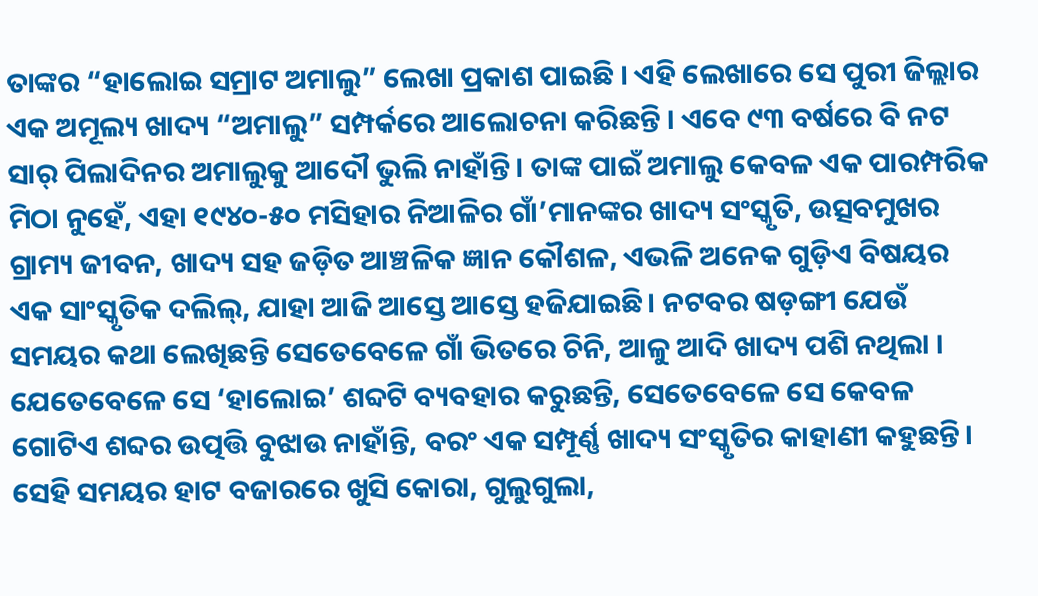ତାଙ୍କର “ହାଲୋଇ ସମ୍ରାଟ ଅମାଲୁ” ଲେଖା ପ୍ରକାଶ ପାଇଛି । ଏହି ଲେଖାରେ ସେ ପୁରୀ ଜିଲ୍ଲାର ଏକ ଅମୂଲ୍ୟ ଖାଦ୍ୟ “ଅମାଲୁ” ସମ୍ପର୍କରେ ଆଲୋଚନା କରିଛନ୍ତି । ଏବେ ୯୩ ବର୍ଷରେ ବି ନଟ ସାର୍ ପିଲାଦିନର ଅମାଲୁକୁ ଆଦୌ ଭୁଲି ନାହାଁନ୍ତି। ତାଙ୍କ ପାଇଁ ଅମାଲୁ କେବଳ ଏକ ପାରମ୍ପରିକ ମିଠା ନୁହେଁ, ଏହା ୧୯୪୦-୫୦ ମସିହାର ନିଆଳିର ଗାଁ’ମାନଙ୍କର ଖାଦ୍ୟ ସଂସ୍କୃତି, ଉତ୍ସବମୁଖର ଗ୍ରାମ୍ୟ ଜୀବନ, ଖାଦ୍ୟ ସହ ଜଡ଼ିତ ଆଞ୍ଚଳିକ ଜ୍ଞାନ କୌଶଳ, ଏଭଳି ଅନେକ ଗୁଡ଼ିଏ ବିଷୟର ଏକ ସାଂସ୍କୃତିକ ଦଲିଲ୍, ଯାହା ଆଜି ଆସ୍ତେ ଆସ୍ତେ ହଜିଯାଇଛି। ନଟବର ଷଡ଼ଙ୍ଗୀ ଯେଉଁ ସମୟର କଥା ଲେଖିଛନ୍ତି ସେତେବେଳେ ଗାଁ ଭିତରେ ଚିନି, ଆଳୁ ଆଦି ଖାଦ୍ୟ ପଶି ନଥିଲା । ଯେତେବେଳେ ସେ ‘ହାଲୋଇ’ ଶବ୍ଦଟି ବ୍ୟବହାର କରୁଛନ୍ତି, ସେତେବେଳେ ସେ କେବଳ ଗୋଟିଏ ଶବ୍ଦର ଉତ୍ପତ୍ତି ବୁଝାଉ ନାହାଁନ୍ତି, ବରଂ ଏକ ସମ୍ପୂର୍ଣ୍ଣ ଖାଦ୍ୟ ସଂସ୍କୃତିର କାହାଣୀ କହୁଛନ୍ତି। ସେହି ସମୟର ହାଟ ବଜାରରେ ଖୁସି କୋରା, ଗୁଲୁଗୁଲା,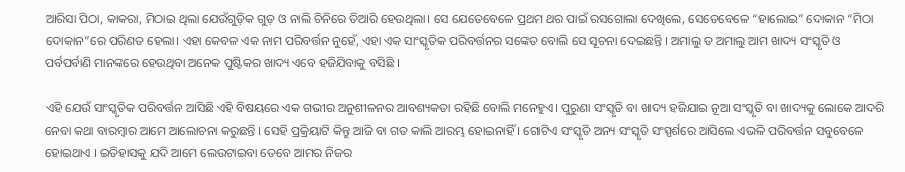ଆରିସା ପିଠା, କାକରା, ମିଠାଇ ଥିଲା ଯେଉଁଗୁଡ଼ିକ ଗୁଡ଼ ଓ ନାଲି ଚିନିରେ ତିଆରି ହେଉଥିଲା। ସେ ଯେତେବେଳେ ପ୍ରଥମ ଥର ପାଇଁ ରସଗୋଲା ଦେଖିଲେ, ସେତେବେଳେ “ହାଲୋଇ” ଦୋକାନ “ମିଠା ଦୋକାନ”ରେ ପରିଣତ ହେଲା। ଏହା କେବଳ ଏକ ନାମ ପରିବର୍ତ୍ତନ ନୁହେଁ, ଏହା ଏକ ସାଂସ୍କୃତିକ ପରିବର୍ତ୍ତନର ସଙ୍କେତ ବୋଲି ସେ ସୂଚନା ଦେଇଛନ୍ତି । ଅମାଲୁ ତ ଅମାଲୁ ଆମ ଖାଦ୍ୟ ସଂସ୍କୃତି ଓ ପର୍ବପର୍ବାଣି ମାନଙ୍କରେ ହେଉଥିବା ଅନେକ ପୁଷ୍ଟିକର ଖାଦ୍ୟ ଏବେ ହଜିଯିବାକୁ ବସିଛି ।

ଏହି ଯେଉଁ ସାଂସ୍କୃତିକ ପରିବର୍ତ୍ତନ ଆସିଛି ଏହି ବିଷୟରେ ଏକ ଗଭୀର ଅନୁଶୀଳନର ଆବଶ୍ୟକତା ରହିଛି ବୋଲି ମନେହୁଏ। ପୁରୁଣା ସଂସ୍କୃତି ବା ଖାଦ୍ୟ ହଜିଯାଇ ନୂଆ ସଂସ୍କୃତି ବା ଖାଦ୍ୟକୁ ଲୋକେ ଆଦରି ନେବା କଥା ବାରମ୍ବାର ଆମେ ଆଲୋଚନା କରୁଛନ୍ତି । ସେହି ପ୍ରକ୍ରିୟାଟି କିନ୍ତୁ ଆଜି ବା ଗତ କାଲି ଆରମ୍ଭ ହୋଇନାହିଁ । ଗୋଟିଏ ସଂସ୍କୃତି ଅନ୍ୟ ସଂସ୍କୃତି ସଂସ୍ପର୍ଶରେ ଆସିଲେ ଏଭଳି ପରିବର୍ତ୍ତନ ସବୁବେଳେ ହୋଇଥାଏ । ଇତିହାସକୁ ଯଦି ଆମେ ଲେଉଟାଇବା ତେବେ ଆମର ନିଜର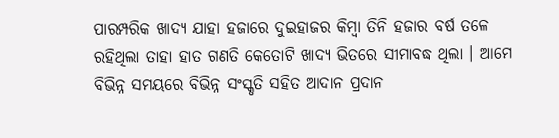ପାରମ୍ପରିକ ଖାଦ୍ୟ ଯାହା ହଜାରେ ଦୁଇହାଜର କିମ୍ବା ତିନି ହଜାର ବର୍ଷ ତଳେ ରହିଥିଲା ତାହା ହାତ ଗଣତି କେତୋଟି ଖାଦ୍ୟ ଭିତରେ ସୀମାବଦ୍ଧ ଥିଲା । ଆମେ ବିଭିନ୍ନ ସମୟରେ ବିଭିନ୍ନ ସଂସ୍କୃତି ସହିତ ଆଦାନ ପ୍ରଦାନ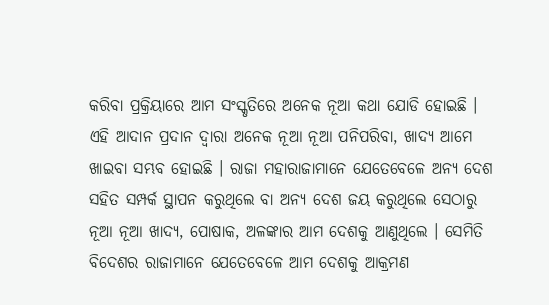କରିବା ପ୍ରକ୍ରିୟାରେ ଆମ ସଂସ୍କୃତିରେ ଅନେକ ନୂଆ କଥା ଯୋଡି ହୋଇଛି । ଏହି ଆଦାନ ପ୍ରଦାନ ଦ୍ଵାରା ଅନେକ ନୂଆ ନୂଆ ପନିପରିବା, ଖାଦ୍ୟ ଆମେ ଖାଇବା ସମ୍ଭବ ହୋଇଛି । ରାଜା ମହାରାଜାମାନେ ଯେତେବେଳେ ଅନ୍ୟ ଦେଶ ସହିତ ସମ୍ପର୍କ ସ୍ଥାପନ କରୁଥିଲେ ବା ଅନ୍ୟ ଦେଶ ଜୟ କରୁଥିଲେ ସେଠାରୁ ନୂଆ ନୂଆ ଖାଦ୍ୟ, ପୋଷାକ, ଅଳଙ୍କାର ଆମ ଦେଶକୁ ଆଣୁଥିଲେ । ସେମିତି ବିଦେଶର ରାଜାମାନେ ଯେତେବେଳେ ଆମ ଦେଶକୁ ଆକ୍ରମଣ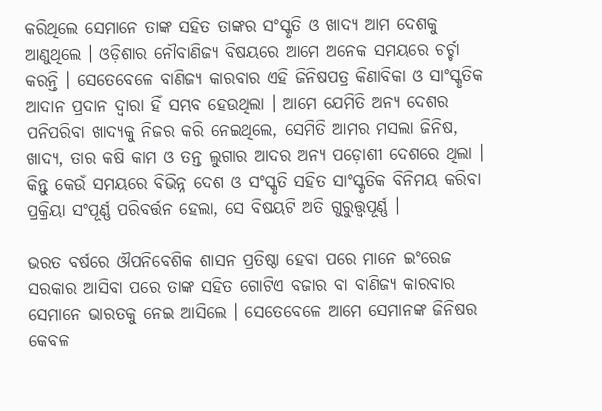କରିଥିଲେ ସେମାନେ ତାଙ୍କ ସହିତ ତାଙ୍କର ସଂସ୍କୃତି ଓ ଖାଦ୍ୟ ଆମ ଦେଶକୁ ଆଣୁଥିଲେ । ଓଡ଼ିଶାର ନୌବାଣିଜ୍ୟ ବିଷୟରେ ଆମେ ଅନେକ ସମୟରେ ଚର୍ଚ୍ଚା କରନ୍ତି । ସେତେବେଳେ ବାଣିଜ୍ୟ କାରବାର ଏହି ଜିନିଷପତ୍ର କିଣାବିକା ଓ ସାଂସ୍କୃତିକ ଆଦାନ ପ୍ରଦାନ ଦ୍ଵାରା ହିଁ ସମ୍ଭବ ହେଉଥିଲା । ଆମେ ଯେମିତି ଅନ୍ୟ ଦେଶର ପନିପରିବା ଖାଦ୍ୟକୁ ନିଜର କରି ନେଇଥିଲେ, ସେମିତି ଆମର ମସଲା ଜିନିଷ, ଖାଦ୍ୟ, ତାର କଷି କାମ ଓ ତନ୍ତ ଲୁଗାର ଆଦର ଅନ୍ୟ ପଡ଼ୋଶୀ ଦେଶରେ ଥିଲା । କିନ୍ତୁ କେଉଁ ସମୟରେ ବିଭିନ୍ନ ଦେଶ ଓ ସଂସ୍କୃତି ସହିତ ସାଂସ୍କୃତିକ ବିନିମୟ କରିବା ପ୍ରକ୍ରିୟା ସଂପୂର୍ଣ୍ଣ ପରିବର୍ତ୍ତନ ହେଲା, ସେ ବିଷୟଟି ଅତି ଗୁରୁତ୍ତ୍ୱପୂର୍ଣ୍ଣ ।

ଭରତ ବର୍ଷରେ ଔପନିବେଶିକ ଶାସନ ପ୍ରତିଷ୍ଠା ହେବା ପରେ ମାନେ ଇଂରେଜ ସରକାର ଆସିବା ପରେ ତାଙ୍କ ସହିତ ଗୋଟିଏ ବଜାର ବା ବାଣିଜ୍ୟ କାରବାର ସେମାନେ ଭାରତକୁ ନେଇ ଆସିଲେ । ସେତେବେଳେ ଆମେ ସେମାନଙ୍କ ଜିନିଷର କେବଳ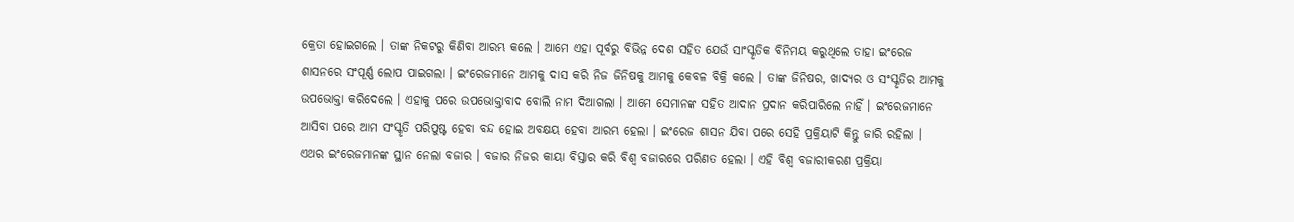କ୍ରେତା ହୋଇଗଲେ । ତାଙ୍କ ନିକଟରୁ କିଣିବା ଆରମ୍ଭ କଲେ । ଆମେ ଏହା ପୂର୍ବରୁ ବିଭିନ୍ନ ଦେଶ ସହିତ ଯେଉଁ ସାଂସ୍କୃତିକ ବିନିମୟ କରୁଥିଲେ ତାହା ଇଂରେଜ ଶାସନରେ ସଂପୂର୍ଣ୍ଣ ଲୋପ ପାଇଗଲା । ଇଂରେଜମାନେ ଆମକୁ ଦାସ କରି ନିଜ ଜିନିଷକୁ ଆମକୁ କେବଳ ବିକ୍ରି କଲେ । ତାଙ୍କ ଜିନିଷର, ଖାଦ୍ୟର ଓ ସଂସ୍କୃତିର ଆମକୁ ଉପଭୋକ୍ତା କରିଦେଲେ । ଏହାକୁ ପରେ ଉପଭୋକ୍ତାବାଦ ବୋଲି ନାମ ଦିଆଗଲା । ଆମେ ସେମାନଙ୍କ ସହିତ ଆଦାନ ପ୍ରଦାନ କରିପାରିଲେ ନାହିଁ । ଇଂରେଜମାନେ ଆସିବା ପରେ ଆମ ସଂସ୍କୃତି ପରିପୁଷ୍ଟ ହେବା ବନ୍ଦ ହୋଇ ଅବକ୍ଷୟ ହେବା ଆରମ୍ଭ ହେଲା । ଇଂରେଜ ଶାସନ ଯିବା ପରେ ସେହି ପ୍ରକ୍ରିୟାଟି କିନ୍ତୁ ଜାରି ରହିଲା । ଏଥର ଇଂରେଜମାନଙ୍କ ସ୍ଥାନ ନେଲା ବଜାର । ବଜାର ନିଜର କାୟା ବିସ୍ତାର କରି ବିଶ୍ଵ ବଜାରରେ ପରିଣତ ହେଲା । ଏହି ବିଶ୍ଵ ବଜାରୀକରଣ ପ୍ରକ୍ରିୟା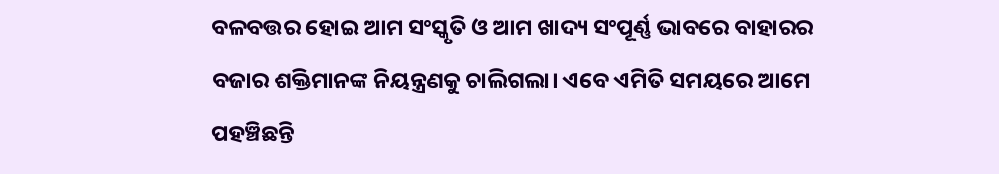ବଳବତ୍ତର ହୋଇ ଆମ ସଂସ୍କୃତି ଓ ଆମ ଖାଦ୍ୟ ସଂପୂର୍ଣ୍ଣ ଭାବରେ ବାହାରର ବଜାର ଶକ୍ତିମାନଙ୍କ ନିୟନ୍ତ୍ରଣକୁ ଚାଲିଗଲା। ଏବେ ଏମିତି ସମୟରେ ଆମେ ପହଞ୍ଚିଛନ୍ତି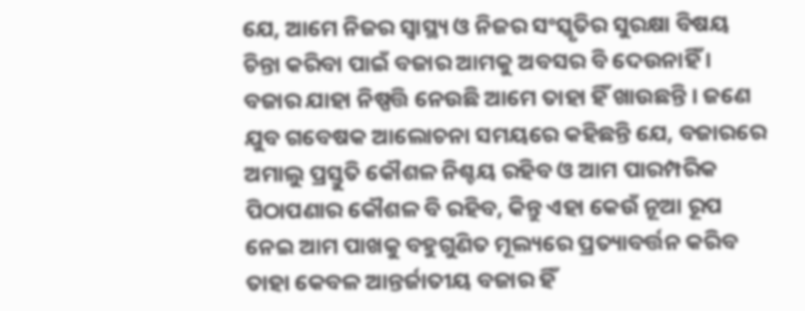ଯେ, ଆମେ ନିଜର ସ୍ୱାସ୍ଥ୍ୟ ଓ ନିଜର ସଂସ୍କୃତିର ସୁରକ୍ଷା ବିଷୟ ଚିନ୍ତା କରିବା ପାଇଁ ବଜାର ଆମକୁ ଅବସର ବି ଦେଉନାହିଁ । ବଜାର ଯାହା ନିଷ୍ପତ୍ତି ନେଉଛି ଆମେ ତାହା ହିଁ ଖାଉଛନ୍ତି । ଜଣେ ଯୁବ ଗବେଷକ ଆଲୋଚନା ସମୟରେ କହିଛନ୍ତି ଯେ, ବଜାରରେ ଅମାଲୁ ପ୍ରସ୍ତୁତି କୌଶଳ ନିଶ୍ଚୟ ରହିବ ଓ ଆମ ପାରମ୍ପରିକ ପିଠାପଣାର କୌଶଳ ବି ରହିବ, କିନ୍ତୁ ଏହା କେଉଁ ନୂଆ ରୂପ ନେଇ ଆମ ପାଖକୁ ବହୁଗୁଣିତ ମୂଲ୍ୟରେ ପ୍ରତ୍ୟାବର୍ତ୍ତନ କରିବ ତାହା କେବଳ ଆନ୍ତର୍ଜାତୀୟ ବଜାର ହିଁ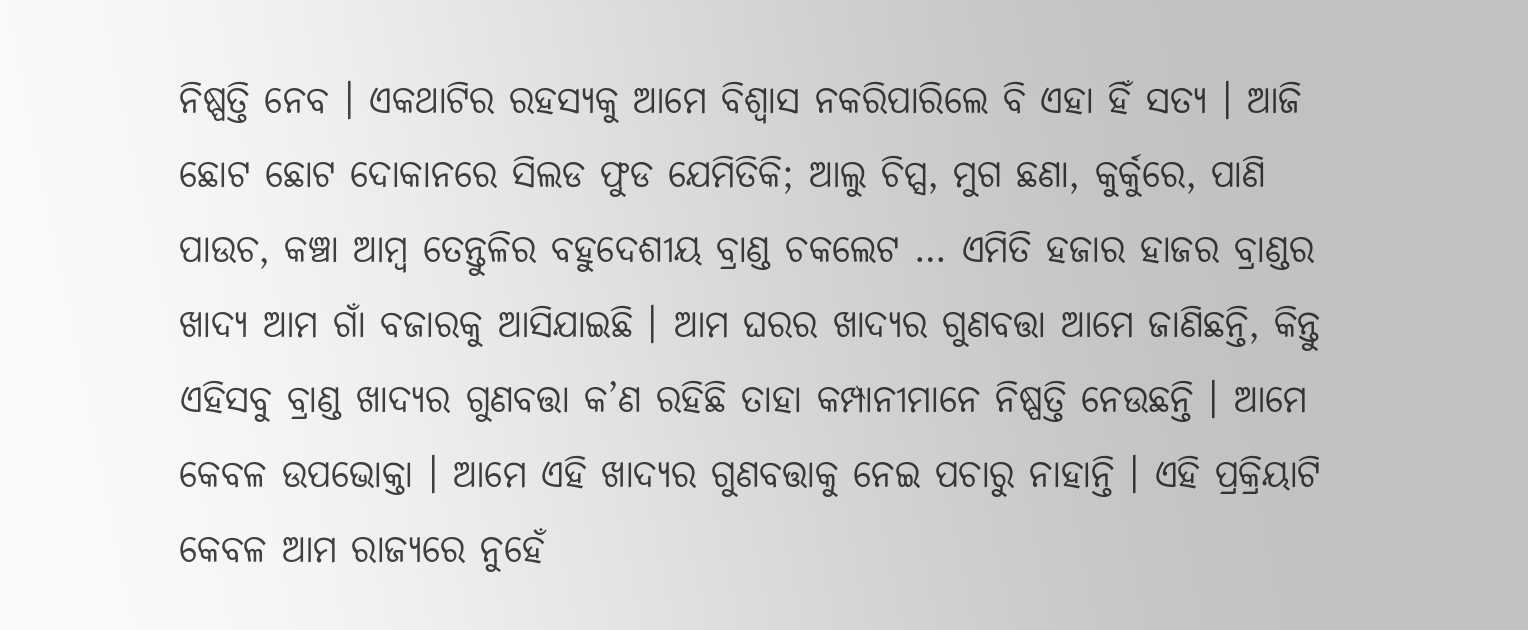ନିଷ୍ପତ୍ତି ନେବ । ଏକଥାଟିର ରହସ୍ୟକୁ ଆମେ ବିଶ୍ଵାସ ନକରିପାରିଲେ ବି ଏହା ହିଁ ସତ୍ୟ । ଆଜି ଛୋଟ ଛୋଟ ଦୋକାନରେ ସିଲଡ ଫୁଡ ଯେମିତିକି; ଆଲୁ ଚିପ୍ସ, ମୁଗ ଛଣା, କୁର୍କୁରେ, ପାଣି ପାଉଚ, କଞ୍ଚା ଆମ୍ବ ତେନ୍ତୁଳିର ବହୁଦେଶୀୟ ବ୍ରାଣ୍ଡ ଚକଲେଟ … ଏମିତି ହଜାର ହାଜର ବ୍ରାଣ୍ଡର ଖାଦ୍ୟ ଆମ ଗାଁ ବଜାରକୁ ଆସିଯାଇଛି । ଆମ ଘରର ଖାଦ୍ୟର ଗୁଣବତ୍ତା ଆମେ ଜାଣିଛନ୍ତି, କିନ୍ତୁ ଏହିସବୁ ବ୍ରାଣ୍ଡ ଖାଦ୍ୟର ଗୁଣବତ୍ତା କ’ଣ ରହିଛି ତାହା କମ୍ପାନୀମାନେ ନିଷ୍ପତ୍ତି ନେଉଛନ୍ତି । ଆମେ କେବଳ ଉପଭୋକ୍ତା । ଆମେ ଏହି ଖାଦ୍ୟର ଗୁଣବତ୍ତାକୁ ନେଇ ପଚାରୁ ନାହାନ୍ତି । ଏହି ପ୍ରକ୍ରିୟାଟି କେବଳ ଆମ ରାଜ୍ୟରେ ନୁହେଁ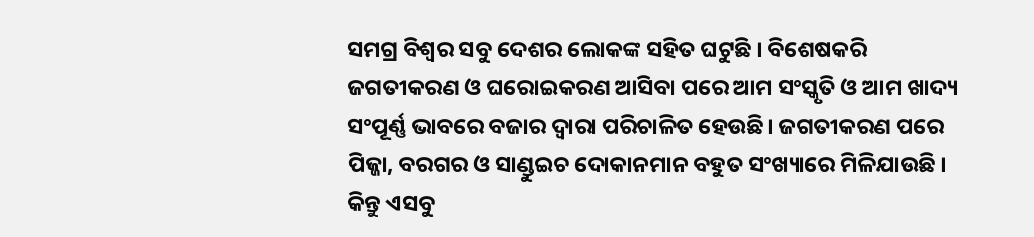ସମଗ୍ର ବିଶ୍ଵର ସବୁ ଦେଶର ଲୋକଙ୍କ ସହିତ ଘଟୁଛି । ବିଶେଷକରି ଜଗତୀକରଣ ଓ ଘରୋଇକରଣ ଆସିବା ପରେ ଆମ ସଂସ୍କୃତି ଓ ଆମ ଖାଦ୍ୟ ସଂପୂର୍ଣ୍ଣ ଭାବରେ ବଜାର ଦ୍ଵାରା ପରିଚାଳିତ ହେଉଛି। ଜଗତୀକରଣ ପରେ ପିଜ୍ଜା, ବରଗର ଓ ସାଣ୍ଡୁଇଚ ଦୋକାନମାନ ବହୁତ ସଂଖ୍ୟାରେ ମିଳିଯାଉଛି । କିନ୍ତୁ ଏସବୁ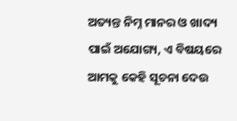ଅତ୍ୟନ୍ତ ନିମ୍ନ ମାନର ଓ ଖାଦ୍ୟ ପାଇଁ ଅଯୋଗ୍ୟ, ଏ ବିଷୟରେ ଆମକୁ କେହି ସୂଚନା ଦେଉ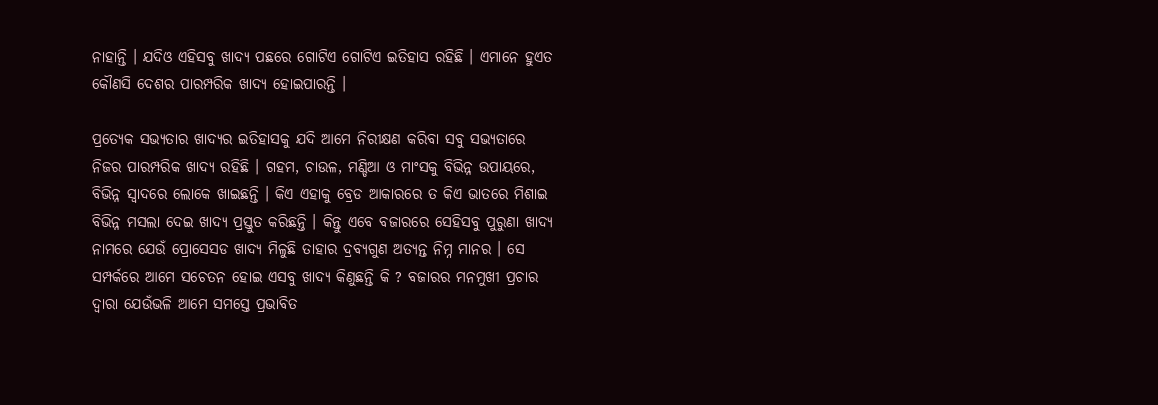ନାହାନ୍ତି । ଯଦିଓ ଏହିସବୁ ଖାଦ୍ୟ ପଛରେ ଗୋଟିଏ ଗୋଟିଏ ଇତିହାସ ରହିଛି । ଏମାନେ ହୁଏତ କୌଣସି ଦେଶର ପାରମ୍ପରିକ ଖାଦ୍ୟ ହୋଇପାରନ୍ତି ।

ପ୍ରତ୍ୟେକ ସଭ୍ୟତାର ଖାଦ୍ୟର ଇତିହାସକୁ ଯଦି ଆମେ ନିରୀକ୍ଷଣ କରିବା ସବୁ ସଭ୍ୟତାରେ ନିଜର ପାରମ୍ପରିକ ଖାଦ୍ୟ ରହିଛି । ଗହମ, ଚାଉଳ, ମଣ୍ଡିଆ ଓ ମାଂସକୁ ବିଭିନ୍ନ ଉପାୟରେ, ବିଭିନ୍ନ ସ୍ଵାଦରେ ଲୋକେ ଖାଇଛନ୍ତି । କିଏ ଏହାକୁ ବ୍ରେଡ ଆକାରରେ ତ କିଏ ଭାତରେ ମିଶାଇ ବିଭିନ୍ନ ମସଲା ଦେଇ ଖାଦ୍ୟ ପ୍ରସ୍ତୁତ କରିଛନ୍ତି । କିନ୍ତୁ ଏବେ ବଜାରରେ ସେହିସବୁ ପୁରୁଣା ଖାଦ୍ୟ ନାମରେ ଯେଉଁ ପ୍ରୋସେସଡ ଖାଦ୍ୟ ମିଳୁଛି ତାହାର ଦ୍ରବ୍ୟଗୁଣ ଅତ୍ୟନ୍ତ ନିମ୍ନ ମାନର । ସେ ସମ୍ପର୍କରେ ଆମେ ସଚେତନ ହୋଇ ଏସବୁ ଖାଦ୍ୟ କିଣୁଛନ୍ତି କି ? ବଜାରର ମନମୁଖୀ ପ୍ରଚାର ଦ୍ଵାରା ଯେଉଁଭଳି ଆମେ ସମସ୍ତେ ପ୍ରଭାବିତ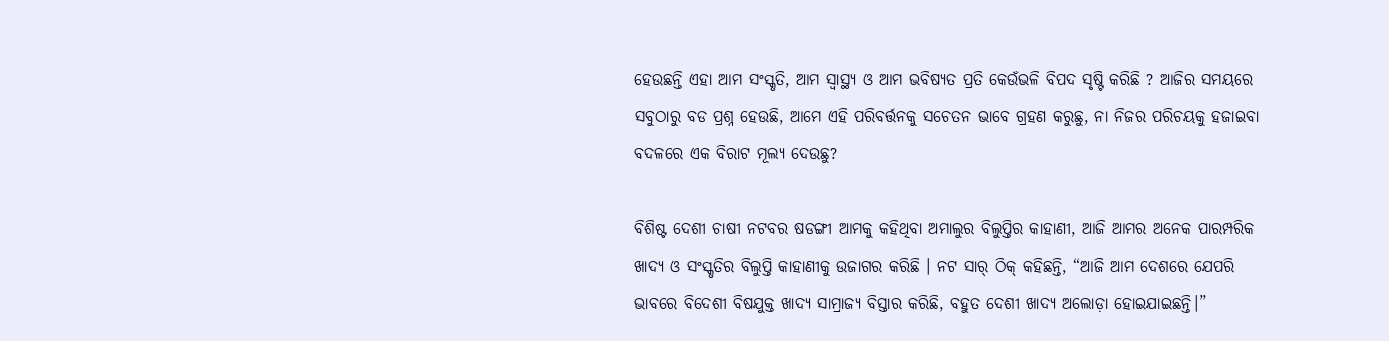ହେଉଛନ୍ତି ଏହା ଆମ ସଂସ୍କୃତି, ଆମ ସ୍ୱାସ୍ଥ୍ୟ ଓ ଆମ ଭବିଷ୍ୟତ ପ୍ରତି କେଉଁଭଳି ବିପଦ ସୃଷ୍ଟି କରିଛି ? ଆଜିର ସମୟରେ ସବୁଠାରୁ ବଡ ପ୍ରଶ୍ନ ହେଉଛି, ଆମେ ଏହି ପରିବର୍ତ୍ତନକୁ ସଚେତନ ଭାବେ ଗ୍ରହଣ କରୁଛୁ, ନା ନିଜର ପରିଚୟକୁ ହଜାଇବା ବଦଳରେ ଏକ ବିରାଟ ମୂଲ୍ୟ ଦେଉଛୁ?

ବିଶିଷ୍ଟ ଦେଶୀ ଚାଷୀ ନଟବର ଷଡଙ୍ଗୀ ଆମକୁ କହିଥିବା ଅମାଲୁର ବିଲୁପ୍ତିର କାହାଣୀ, ଆଜି ଆମର ଅନେକ ପାରମ୍ପରିକ ଖାଦ୍ୟ ଓ ସଂସ୍କୃତିର ବିଲୁପ୍ତି କାହାଣୀକୁ ଉଜାଗର କରିଛି । ନଟ ସାର୍ ଠିକ୍ କହିଛନ୍ତି, “ଆଜି ଆମ ଦେଶରେ ଯେପରି ଭାବରେ ବିଦେଶୀ ବିଷଯୁକ୍ତ ଖାଦ୍ୟ ସାମ୍ରାଜ୍ୟ ବିସ୍ତାର କରିଛି, ବହୁତ ଦେଶୀ ଖାଦ୍ୟ ଅଲୋଡ଼ା ହୋଇଯାଇଛନ୍ତି।”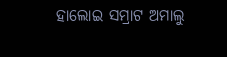ହାଲୋଇ ସମ୍ରାଟ ଅମାଲୁ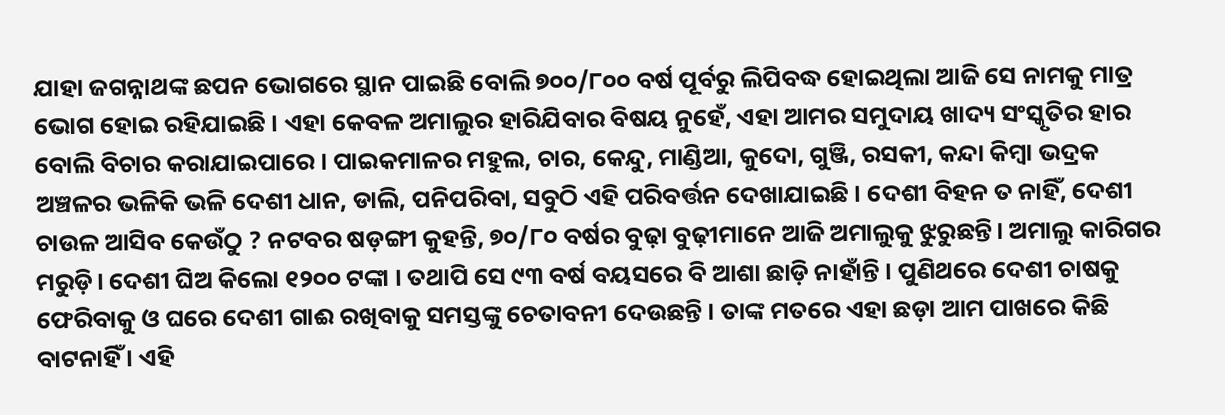ଯାହା ଜଗନ୍ନାଥଙ୍କ ଛପନ ଭୋଗରେ ସ୍ଥାନ ପାଇଛି ବୋଲି ୭୦୦/୮୦୦ ବର୍ଷ ପୂର୍ବରୁ ଲିପିବଦ୍ଧ ହୋଇଥିଲା ଆଜି ସେ ନାମକୁ ମାତ୍ର ଭୋଗ ହୋଇ ରହିଯାଇଛି । ଏହା କେବଳ ଅମାଲୁର ହାରିଯିବାର ବିଷୟ ନୁହେଁ, ଏହା ଆମର ସମୁଦାୟ ଖାଦ୍ୟ ସଂସ୍କୃତିର ହାର ବୋଲି ବିଚାର କରାଯାଇପାରେ । ପାଇକମାଳର ମହୁଲ, ଚାର, କେନ୍ଦୁ, ମାଣ୍ଡିଆ, କୁଦୋ, ଗୁଞ୍ଜି, ରସକୀ, କନ୍ଦା କିମ୍ବା ଭଦ୍ରକ ଅଞ୍ଚଳର ଭଳିକି ଭଳି ଦେଶୀ ଧାନ, ଡାଲି, ପନିପରିବା, ସବୁଠି ଏହି ପରିବର୍ତ୍ତନ ଦେଖାଯାଇଛି । ଦେଶୀ ବିହନ ତ ନାହିଁ, ଦେଶୀ ଚାଉଳ ଆସିବ କେଉଁଠୁ ? ନଟବର ଷଡ଼ଙ୍ଗୀ କୁହନ୍ତି, ୭୦/୮୦ ବର୍ଷର ବୁଢ଼ା ବୁଢ଼ୀମାନେ ଆଜି ଅମାଲୁକୁ ଝୁରୁଛନ୍ତି। ଅମାଲୁ କାରିଗର ମରୁଡ଼ି। ଦେଶୀ ଘିଅ କିଲୋ ୧୨୦୦ ଟଙ୍କା । ତଥାପି ସେ ୯୩ ବର୍ଷ ବୟସରେ ବି ଆଶା ଛାଡ଼ି ନାହାଁନ୍ତି । ପୁଣିଥରେ ଦେଶୀ ଚାଷକୁ ଫେରିବାକୁ ଓ ଘରେ ଦେଶୀ ଗାଈ ରଖିବାକୁ ସମସ୍ତଙ୍କୁ ଚେତାବନୀ ଦେଉଛନ୍ତି । ତାଙ୍କ ମତରେ ଏହା ଛଡ଼ା ଆମ ପାଖରେ କିଛି ବାଟନାହିଁ । ଏହି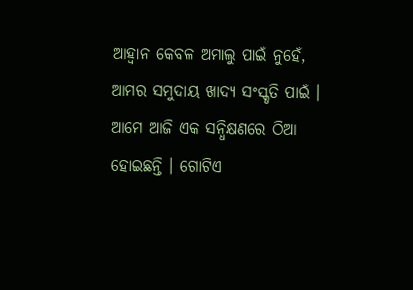ଆହ୍ୱାନ କେବଳ ଅମାଲୁ ପାଇଁ ନୁହେଁ, ଆମର ସମୁଦାୟ ଖାଦ୍ୟ ସଂସ୍କୃତି ପାଇଁ । ଆମେ ଆଜି ଏକ ସନ୍ଧିକ୍ଷଣରେ ଠିଆ ହୋଇଛନ୍ତି । ଗୋଟିଏ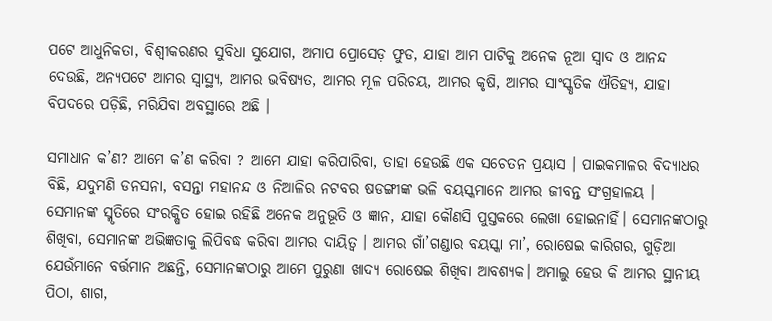ପଟେ ଆଧୁନିକତା, ବିଶ୍ୱୀକରଣର ସୁବିଧା ସୁଯୋଗ, ଅମାପ ପ୍ରୋସେଡ଼ ଫୁଡ, ଯାହା ଆମ ପାଟିକୁ ଅନେକ ନୂଆ ସ୍ଵାଦ ଓ ଆନନ୍ଦ ଦେଉଛି, ଅନ୍ୟପଟେ ଆମର ସ୍ୱାସ୍ଥ୍ୟ, ଆମର ଭବିଷ୍ୟତ, ଆମର ମୂଳ ପରିଚୟ, ଆମର କୃଷି, ଆମର ସାଂସ୍କୃତିକ ଐତିହ୍ୟ, ଯାହା ବିପଦରେ ପଡ଼ିଛି, ମରିଯିବା ଅବସ୍ଥାରେ ଅଛି ।

ସମାଧାନ କ’ଣ? ଆମେ କ’ଣ କରିବା ? ଆମେ ଯାହା କରିପାରିବା, ତାହା ହେଉଛି ଏକ ସଚେତନ ପ୍ରୟାସ । ପାଇକମାଳର ବିଦ୍ୟାଧର ବିଛି, ଯଦୁମଣି ଡନସନା, ବସନ୍ତା ମହାନନ୍ଦ ଓ ନିଆଳିର ନଟବର ଷଡଙ୍ଗୀଙ୍କ ଭଳି ବୟସ୍କମାନେ ଆମର ଜୀବନ୍ତ ସଂଗ୍ରହାଳୟ । ସେମାନଙ୍କ ସ୍ମୃତିରେ ସଂରକ୍ଷିତ ହୋଇ ରହିଛି ଅନେକ ଅନୁଭୂତି ଓ ଜ୍ଞାନ, ଯାହା କୌଣସି ପୁସ୍ତକରେ ଲେଖା ହୋଇନାହିଁ। ସେମାନଙ୍କଠାରୁ ଶିଖିବା, ସେମାନଙ୍କ ଅଭିଜ୍ଞତାକୁ ଲିପିବଦ୍ଧ କରିବା ଆମର ଦାୟିତ୍ୱ । ଆମର ଗାଁ’ଗଣ୍ଡାର ବୟସ୍କା ମା’, ରୋଷେଇ କାରିଗର, ଗୁଡ଼ିଆ ଯେଉଁମାନେ ବର୍ତ୍ତମାନ ଅଛନ୍ତି, ସେମାନଙ୍କଠାରୁ ଆମେ ପୁରୁଣା ଖାଦ୍ୟ ରୋଷେଇ ଶିଖିବା ଆବଶ୍ୟକ। ଅମାଲୁ ହେଉ କି ଆମର ସ୍ଥାନୀୟ ପିଠା, ଶାଗ,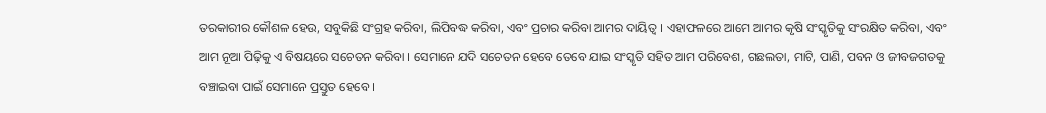ତରକାରୀର କୌଶଳ ହେଉ, ସବୁକିଛି ସଂଗ୍ରହ କରିବା, ଲିପିବଦ୍ଧ କରିବା, ଏବଂ ପ୍ରଚାର କରିବା ଆମର ଦାୟିତ୍ୱ । ଏହାଫଳରେ ଆମେ ଆମର କୃଷି ସଂସ୍କୃତିକୁ ସଂରକ୍ଷିତ କରିବା, ଏବଂ ଆମ ନୂଆ ପିଢ଼ିକୁ ଏ ବିଷୟରେ ସଚେତନ କରିବା । ସେମାନେ ଯଦି ସଚେତନ ହେବେ ତେବେ ଯାଇ ସଂସ୍କୃତି ସହିତ ଆମ ପରିବେଶ, ଗଛଲତା, ମାଟି, ପାଣି, ପବନ ଓ ଜୀବଜଗତକୁ ବଞ୍ଚାଇବା ପାଇଁ ସେମାନେ ପ୍ରସ୍ତୁତ ହେବେ ।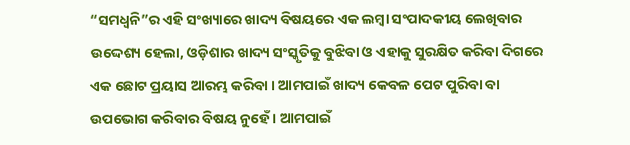“ସମଧ୍ୱନି”ର ଏହି ସଂଖ୍ୟାରେ ଖାଦ୍ୟ ବିଷୟରେ ଏକ ଲମ୍ବା ସଂପାଦକୀୟ ଲେଖିବାର ଉଦ୍ଦେଶ୍ୟ ହେଲା, ଓଡ଼ିଶାର ଖାଦ୍ୟ ସଂସ୍କୃତିକୁ ବୁଝିବା ଓ ଏହାକୁ ସୁରକ୍ଷିତ କରିବା ଦିଗରେ ଏକ ଛୋଟ ପ୍ରୟାସ ଆରମ୍ଭ କରିବା । ଆମପାଇଁ ଖାଦ୍ୟ କେବଳ ପେଟ ପୁରିବା ବା ଉପଭୋଗ କରିବାର ବିଷୟ ନୁହେଁ । ଆମପାଇଁ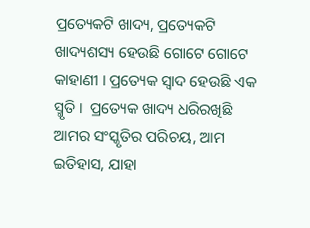ପ୍ରତ୍ୟେକଟି ଖାଦ୍ୟ, ପ୍ରତ୍ୟେକଟି ଖାଦ୍ୟଶସ୍ୟ ହେଉଛି ଗୋଟେ ଗୋଟେ କାହାଣୀ । ପ୍ରତ୍ୟେକ ସ୍ୱାଦ ହେଉଛି ଏକ ସ୍ମୃତି ।  ପ୍ରତ୍ୟେକ ଖାଦ୍ୟ ଧରିରଖିଛି ଆମର ସଂସ୍କୃତିର ପରିଚୟ, ଆମ ଇତିହାସ, ଯାହା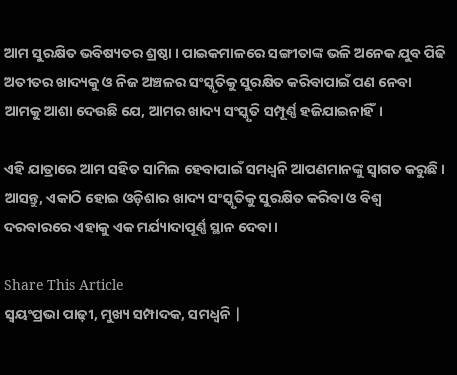ଆମ ସୁରକ୍ଷିତ ଭବିଷ୍ୟତର ଶ୍ରଷ୍ଠା । ପାଇକମାଳରେ ସଙ୍ଗୀତାଙ୍କ ଭଳି ଅନେକ ଯୁବ ପିଢି ଅତୀତର ଖାଦ୍ୟକୁ ଓ ନିଜ ଅଞ୍ଚଳର ସଂସ୍କୃତିକୁ ସୁରକ୍ଷିତ କରିବାପାଇଁ ପଣ ନେବା ଆମକୁ ଆଶା ଦେଉଛି ଯେ, ଆମର ଖାଦ୍ୟ ସଂସ୍କୃତି ସମ୍ପୂର୍ଣ୍ଣ ହଜିଯାଇନାହିଁ।

ଏହି ଯାତ୍ରାରେ ଆମ ସହିତ ସାମିଲ ହେବାପାଇଁ ସମଧ୍ଵନି ଆପଣମାନଙ୍କୁ ସ୍ୱାଗତ କରୁଛି । ଆସନ୍ତୁ, ଏକାଠି ହୋଇ ଓଡ଼ିଶାର ଖାଦ୍ୟ ସଂସ୍କୃତିକୁ ସୁରକ୍ଷିତ କରିବା ଓ ବିଶ୍ୱ ଦରବାରରେ ଏହାକୁ ଏକ ମର୍ଯ୍ୟାଦାପୂର୍ଣ୍ଣ ସ୍ଥାନ ଦେବା।

Share This Article
ସ୍ଵୟଂପ୍ରଭା ପାଢ଼ୀ, ମୁଖ୍ୟ ସମ୍ପାଦକ, ସମଧ୍ୱନି |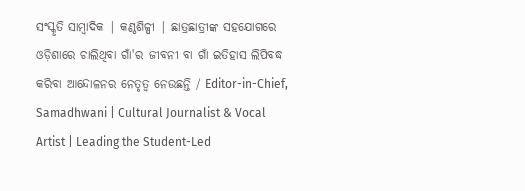ସଂସ୍କୃତି ସାମ୍ବାଦିକ | କଣ୍ଠଶିଳ୍ପୀ | ଛାତ୍ରଛାତ୍ରୀଙ୍କ ସହଯୋଗରେ ଓଡ଼ିଶାରେ ଚାଲିଥିବା ଗାଁ'ର ଜୀବନୀ ବା ଗାଁ ଇତିହାସ ଲିପିବଦ୍ଧ କରିବା ଆନ୍ଦୋଳନର ନେତୃତ୍ଵ ନେଉଛନ୍ତି / Editor-in-Chief, Samadhwani | Cultural Journalist & Vocal Artist | Leading the Student-Led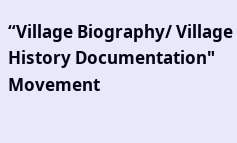“Village Biography/ Village History Documentation" Movement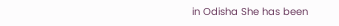in Odisha She has been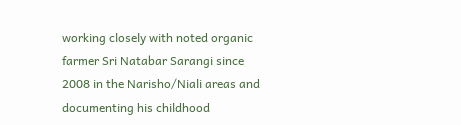working closely with noted organic farmer Sri Natabar Sarangi since 2008 in the Narisho/Niali areas and documenting his childhood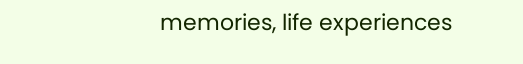memories, life experiences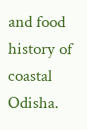and food history of coastal Odisha.